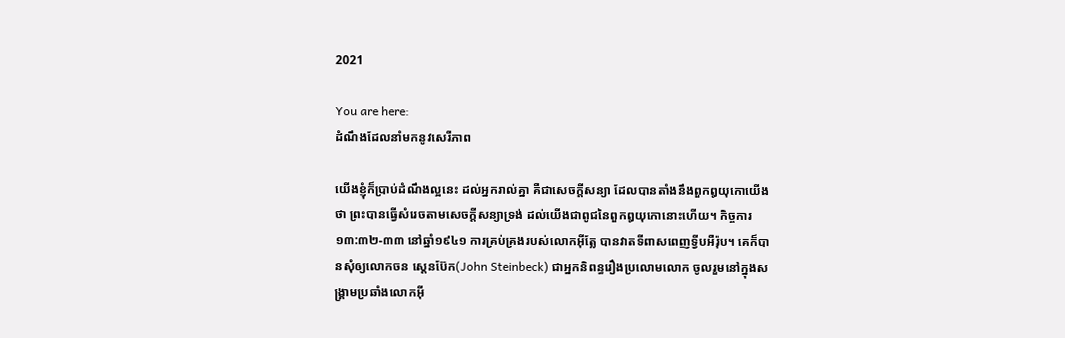2021

You are here:
ដំណឹងដែលនាំមកនូវសេរីភាព

យើងខ្ញុំក៏ប្រាប់ដំណឹងល្អនេះ ដល់អ្នករាល់គ្នា គឺជាសេចក្តីសន្យា ដែលបានតាំងនឹងពួកឰយុកោយើងថា ព្រះបានធ្វើសំរេចតាមសេចក្តីសន្យាទ្រង់ ដល់យើងជាពូជនៃពួកឰយុកោនោះហើយ។ កិច្ចការ ១៣:៣២-៣៣ នៅឆ្នាំ១៩៤១ ការគ្រប់គ្រងរបស់លោកអ៊ីត្លែ បានវាតទីពាសពេញទ្វីបអឺរ៉ុប។ គេក៏បានសុំឲ្យលោកចន ស្តេនប៊ែក(John Steinbeck) ជាអ្នកនិពន្ធរឿងប្រលោមលោក ចូលរួមនៅក្នុងសង្រ្គាមប្រឆាំងលោកអ៊ី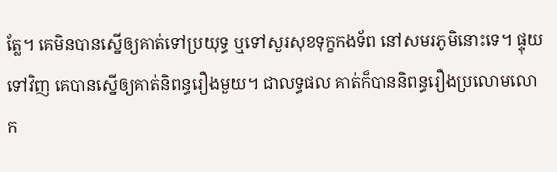ត្លែ។ គេមិនបានស្នើឲ្យគាត់ទៅប្រយុទ្ធ ឬទៅសួរសុខទុក្ខកងទ័ព នៅសមរភូមិនោះទេ។ ផ្ទុយទៅវិញ គេបានស្នើឲ្យគាត់និពន្ធរឿងមួយ។ ជាលទ្ធផល គាត់ក៏បាននិពន្ធរឿងប្រលោមលោក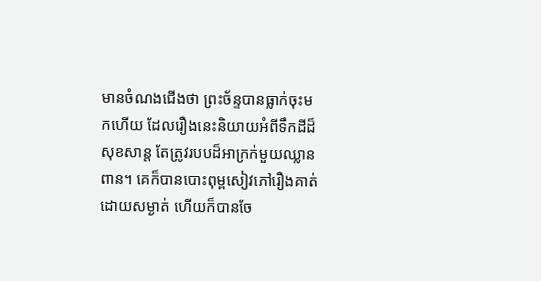មានចំណងជើងថា ព្រះច័ន្ទបានធ្លាក់ចុះមកហើយ ដែលរឿងនេះនិយាយអំពីទឹកដីដ៏សុខសាន្ត តែត្រូវរបបដ៏អាក្រក់មួយឈ្លានពាន។ គេក៏បានបោះពុម្ពសៀវភៅរឿងគាត់ ដោយសម្ងាត់ ហើយក៏បានចែ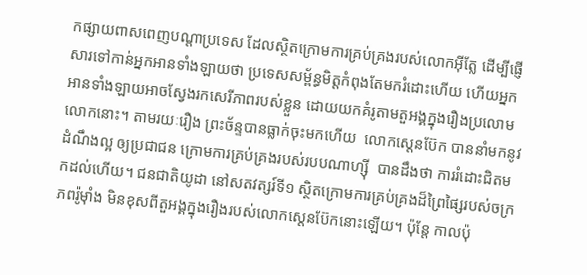កផ្សាយពាសពេញបណ្តាប្រទេស ដែលស្ថិតក្រោមការគ្រប់គ្រងរបស់លោកអ៊ីត្លែ ដើម្បីផ្ញើសារទៅកាន់អ្នកអានទាំងឡាយថា ប្រទេសសម្ព័ន្ធមិត្តកំពុងតែមករំដោះហើយ ហើយអ្នកអានទាំងឡាយអាចស្វែងរកសេរីភាពរបស់ខ្លួន ដោយយកគំរូតាមតួអង្គក្នុងរឿងប្រលោមលោកនោះ។ តាមរយៈរឿង ព្រះច័ន្ទបានធ្លាក់ចុះមកហើយ  លោកស្តេនប៊ែក បាននាំមកនូវដំណឹងល្អ ឲ្យប្រជាជន ក្រោមការគ្រប់គ្រងរបស់របបណាហ្ស៊ី  បានដឹងថា ការរំដោះជិតមកដល់ហើយ។ ជនជាតិយូដា នៅសតវត្សរ៍ទី១ ស្ថិតក្រោមការគ្រប់គ្រងដ៏ព្រៃផ្សៃរបស់ចក្រភពរ៉ូម៉ាំង មិនខុសពីតួអង្គក្នុងរឿងរបស់លោកស្តេនប៊ែកនោះឡើយ។ ប៉ុន្តែ កាលប៉ុ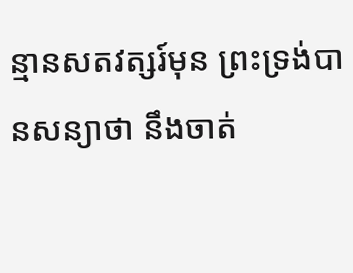ន្មានសតវត្សរ៍មុន ព្រះទ្រង់បានសន្យាថា នឹងចាត់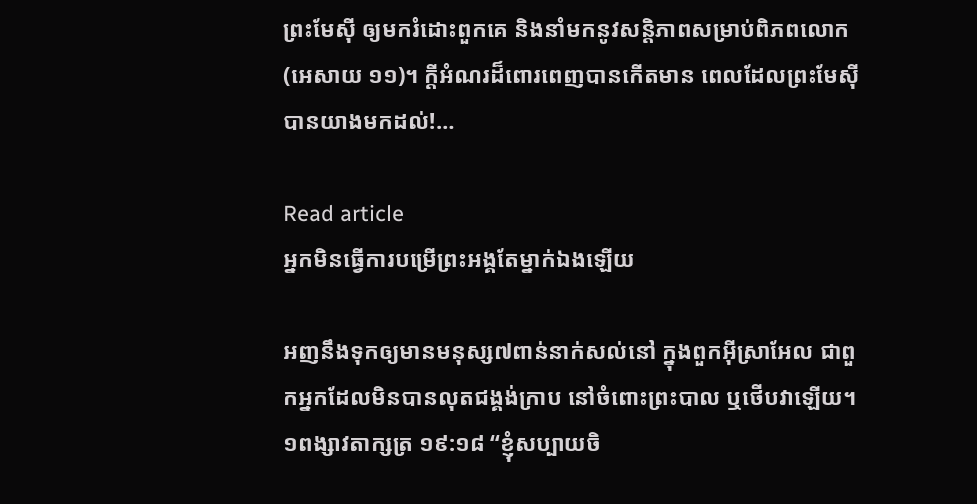ព្រះមែស៊ី ឲ្យមករំដោះពួកគេ និងនាំមកនូវសន្តិភាពសម្រាប់ពិភពលោក(អេសាយ ១១)។ ក្តីអំណរដ៏ពោរពេញបានកើតមាន ពេលដែលព្រះមែស៊ីបានយាងមកដល់!…

Read article
អ្នកមិនធ្វើការបម្រើព្រះអង្គតែម្នាក់ឯងឡើយ

អញនឹងទុកឲ្យមានមនុស្ស៧ពាន់នាក់សល់នៅ ក្នុងពួកអ៊ីស្រាអែល ជាពួកអ្នកដែលមិនបានលុតជង្គង់ក្រាប នៅចំពោះព្រះបាល ឬថើបវាឡើយ។ ១ពង្សាវតាក្សត្រ ១៩:១៨ “ខ្ញុំសប្បាយចិ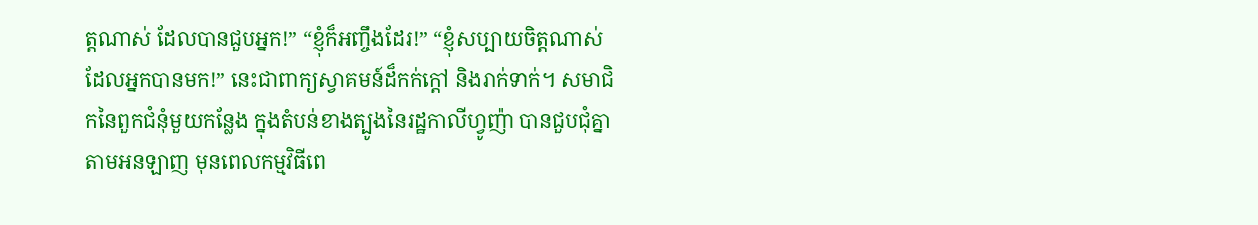ត្តណាស់ ដែលបានជួបអ្នក!” “ខ្ញុំក៏អញ្ចឹងដែរ!” “ខ្ញុំសប្បាយចិត្តណាស់ ដែលអ្នកបានមក!” នេះជាពាក្យស្វាគមន៍ដ៏កក់ក្តៅ និងរាក់ទាក់។ សមាជិកនៃពួកជំនុំមួយកន្លែង ក្នុងតំបន់ខាងត្បូងនៃរដ្ឋកាលីហ្វូញ៉ា បានជួបជុំគ្នា តាមអនឡាញ មុនពេលកម្មវិធីពេ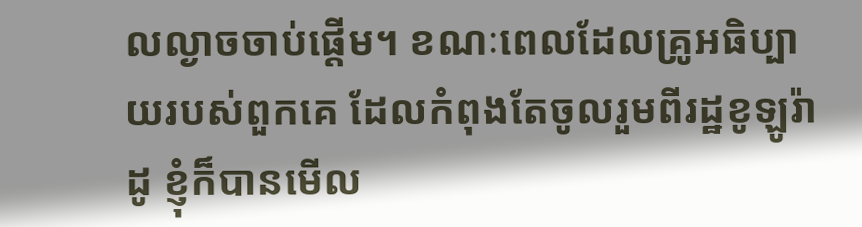លល្ងាចចាប់ផ្តើម។ ខណៈពេលដែលគ្រូអធិប្បាយរបស់ពួកគេ ដែលកំពុងតែចូលរួមពីរដ្ឋខូឡូរ៉ាដូ ខ្ញុំក៏បានមើល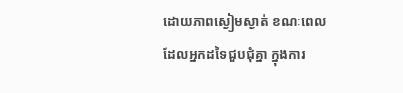ដោយភាពស្ងៀមស្ងាត់ ខណៈពេលដែលអ្នកដទៃជួបជុំគ្នា ក្នុងការ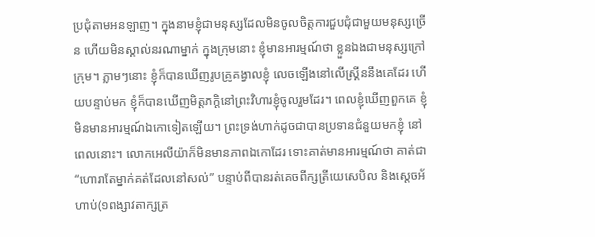ប្រជុំតាមអនឡាញ។ ក្នុងនាមខ្ញុំជាមនុស្សដែលមិនចូលចិត្តការជួបជុំជាមួយមនុស្សច្រើន ហើយមិនស្គាល់នរណាម្នាក់ ក្នុងក្រុមនោះ ខ្ញុំមានអារម្មណ៍ថា ខ្លួនឯងជាមនុស្សក្រៅក្រុម។ ភ្លាមៗនោះ ខ្ញុំក៏បានឃើញរូបគ្រូគង្វាលខ្ញុំ លេចឡើងនៅលើស្រី្គននឹងគេដែរ ហើយបន្ទាប់មក ខ្ញុំក៏បានឃើញមិត្តភក្តិនៅព្រះវិហារខ្ញុំចូលរួមដែរ។ ពេលខ្ញុំឃើញពួកគេ ខ្ញុំមិនមានអារម្មណ៍ឯកោទៀតឡើយ។ ព្រះទ្រង់ហាក់ដូចជាបានប្រទានជំនួយមកខ្ញុំ នៅពេលនោះ។ លោកអេលីយ៉ាក៏មិនមានភាពឯកោដែរ ទោះគាត់មានអារម្មណ៍ថា គាត់ជា “ហោរាតែម្នាក់គត់ដែលនៅសល់” បន្ទាប់ពីបានរត់គេចពីក្សត្រីយេសេបិល និងស្តេចអ័ហាប់(១ពង្សាវតាក្សត្រ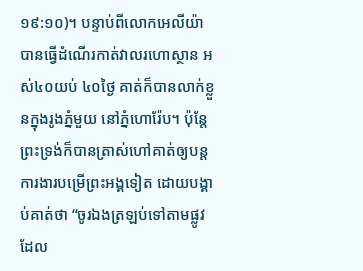១៩:១០)។ បន្ទាប់ពីលោកអេលីយ៉ាបានធ្វើដំណើរកាត់វាលរហោស្ថាន អស់៤០យប់ ៤០ថ្ងៃ គាត់ក៏បានលាក់ខ្លួនក្នុងរូងភ្នំមួយ នៅភ្នំហោរ៉ែប។ ប៉ុន្តែ ព្រះទ្រង់ក៏បានត្រាស់ហៅគាត់ឲ្យបន្តការងារបម្រើព្រះអង្គទៀត ដោយបង្គាប់គាត់ថា “ចូរឯងត្រឡប់ទៅតាមផ្លូវ ដែល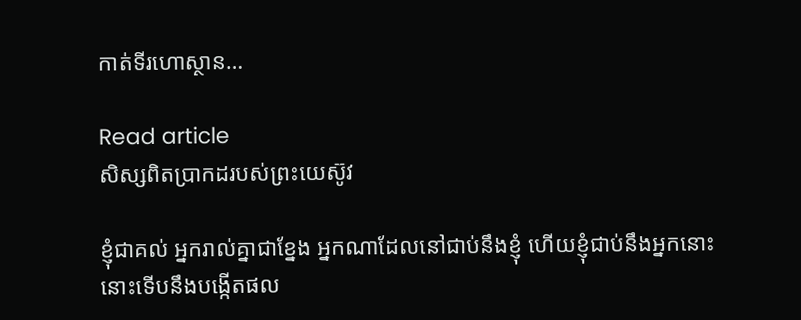កាត់ទីរហោស្ថាន…

Read article
សិស្សពិតប្រាកដរបស់ព្រះយេស៊ូវ

ខ្ញុំជាគល់ អ្នករាល់គ្នាជាខ្នែង អ្នកណាដែលនៅជាប់នឹងខ្ញុំ ហើយខ្ញុំជាប់នឹងអ្នកនោះ នោះទើបនឹងបង្កើតផល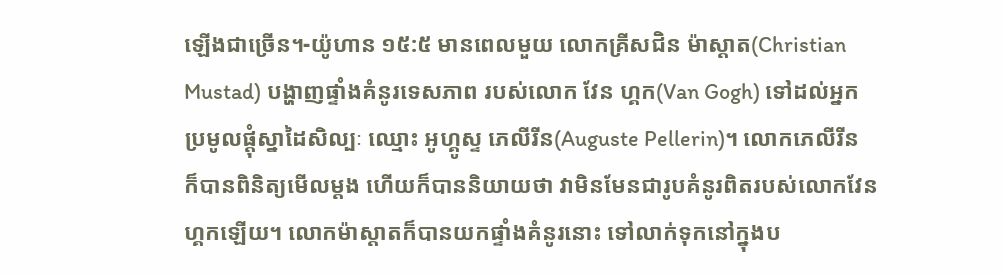ឡើងជាច្រើន។-យ៉ូហាន ១៥:៥ មានពេលមួយ លោកគ្រីសជិន ម៉ាស្តាត(Christian Mustad) បង្ហាញផ្ទាំងគំនូរទេសភាព របស់លោក វែន ហ្គក(Van Gogh) ទៅដល់អ្នកប្រមូលផ្តុំស្នាដៃសិល្បៈ ឈ្មោះ អូហ្គូស្ទ ភេលីរីន(Auguste Pellerin)។ លោកភេលីរីន ក៏បានពិនិត្យមើលម្តង ហើយក៏បាននិយាយថា វាមិនមែនជារូបគំនូរពិតរបស់លោកវែន ហ្គកឡើយ។ លោកម៉ាស្តាតក៏បានយកផ្ទាំងគំនូរនោះ ទៅលាក់ទុកនៅក្នុងប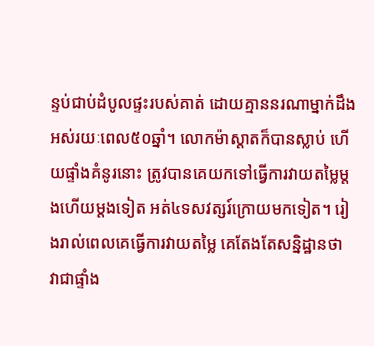ន្ទប់ជាប់ដំបូលផ្ទះរបស់គាត់ ដោយគ្មាននរណាម្នាក់ដឹង អស់រយៈពេល៥០ឆ្នាំ។ លោកម៉ាស្តាតក៏បានស្លាប់ ហើយផ្ទាំងគំនូរនោះ ត្រូវបានគេយកទៅធ្វើការវាយតម្លៃម្តងហើយម្តងទៀត អត់៤ទសវត្សរ៍ក្រោយមកទៀត។ រៀងរាល់ពេលគេធ្វើការវាយតម្លៃ គេតែងតែសន្និដ្ឋានថា វាជាផ្ទាំង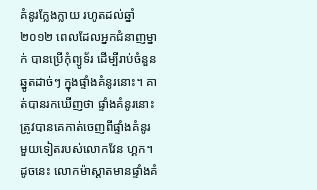គំនូរក្លែងក្លាយ រហូតដល់ឆ្នាំ២០១២ ពេលដែលអ្នកជំនាញម្នាក់ បានប្រើកុំព្យូទ័រ ដើម្បីរាប់ចំនួនឆ្នូតដាច់ៗ ក្នុងផ្ទាំងគំនូរនោះ។ គាត់បានរកឃើញថា ផ្ទាំងគំនូរនោះត្រូវបានគេកាត់ចេញពីផ្ទាំងគំនូរមួយទៀតរបស់លោកវែន ហ្គក។ ដូចនេះ លោកម៉ាស្តាតមានផ្ទាំងគំ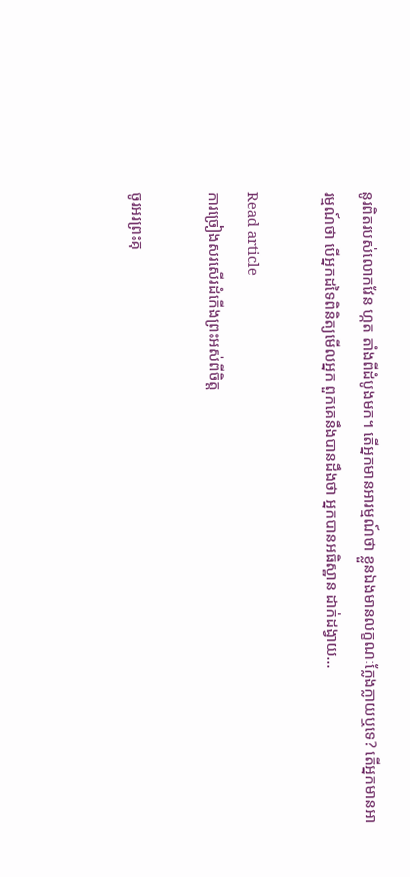នូរពិតរបស់លោកវែន ហ្កត តាំងពីដំបូងមក។ តើអ្នកមានអារម្មណ៍ថា ខ្លួនឯងមានលក្ខណៈក្លែងក្លាយឬទេ? តើអ្នកមានអារម្មណ៍ថា បើអ្នកដទៃពិនិត្យមើលអ្នក ពួកគេនឹងបានដឹងថា អ្នកបានអធិស្ឋាន ដាក់ដង្វាយ…

Read article
ការច្រៀងសរសើរដំកើងព្រះអស់ពីចិត្ត

ចូរអរព្រះគុ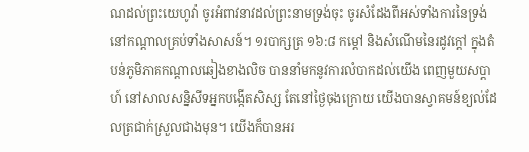ណដល់ព្រះយេហូវ៉ា ចូរអំពាវនាវដល់ព្រះនាមទ្រង់ចុះ ចូរសំដែងពីអស់ទាំងការនៃទ្រង់ នៅកណ្តាលគ្រប់ទាំងសាសន៍។ ១របាក្សត្រ ១៦:៨ កម្តៅ និងសំណើមនៃរដូវក្តៅ ក្នុងតំបន់ភូមិភាគកណ្តាលឆៀងខាងលិច បាននាំមកនូវការលំបាកដល់យើង ពេញមួយសប្តាហ៍ នៅសាលសន្និសីទអ្នកបង្កើតសិស្ស តែនៅថ្ងៃចុងក្រោយ យើងបានស្វាគមន៍ខ្យល់ដែលត្រជាក់ស្រួលជាងមុន។ យើងក៏បានអរ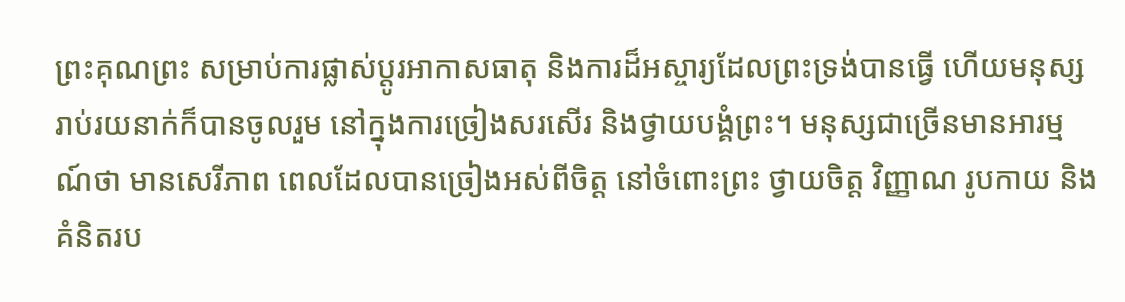ព្រះគុណព្រះ សម្រាប់ការផ្លាស់ប្តូរអាកាសធាតុ និងការដ៏អស្ចារ្យដែលព្រះទ្រង់បានធ្វើ ហើយមនុស្សរាប់រយនាក់ក៏បានចូលរួម នៅក្នុងការច្រៀងសរសើរ និងថ្វាយបង្គំព្រះ។ មនុស្សជាច្រើនមានអារម្មណ៍ថា មានសេរីភាព ពេលដែលបានច្រៀងអស់ពីចិត្ត នៅចំពោះព្រះ ថ្វាយចិត្ត វិញ្ញាណ រូបកាយ និងគំនិតរប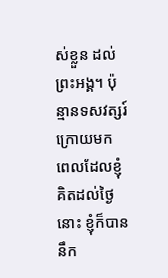ស់ខ្លួន ដល់ព្រះអង្គ។ ប៉ុន្មានទសវត្សរ៍ក្រោយមក ពេលដែលខ្ញុំគិតដល់ថ្ងៃនោះ ខ្ញុំក៏បាននឹក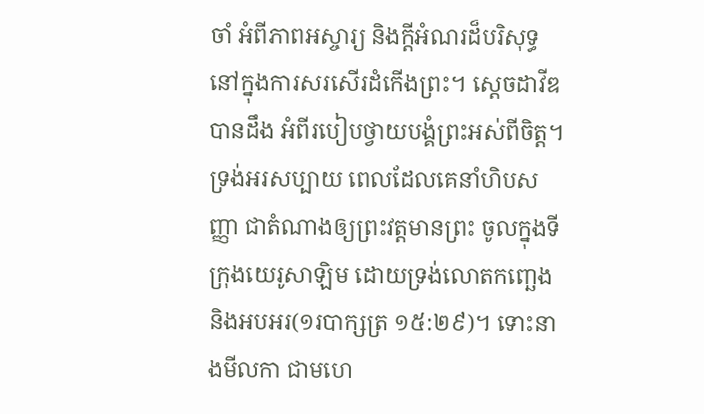ចាំ អំពីភាពអស្ចារ្យ និងក្តីអំណរដ៏បរិសុទ្ធ នៅក្នុងការសរសើរដំកើងព្រះ។ ស្តេចដាវីឌបានដឹង អំពីរបៀបថ្វាយបង្គំព្រះអស់ពីចិត្ត។ ទ្រង់អរសប្បាយ ពេលដែលគេនាំហិបសញ្ញា ជាតំណាងឲ្យព្រះវត្តមានព្រះ ចូលក្នុងទីក្រុងយេរូសាឡិម ដោយទ្រង់លោតកញ្ឆេង និងអបអរ(១របាក្សត្រ ១៥:២៩)។ ទោះនាងមីលកា ជាមហេ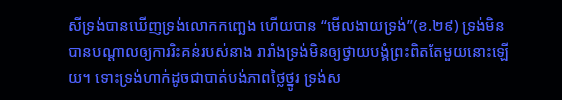សីទ្រង់បានឃើញទ្រង់លោកកញ្ឆេង ហើយបាន “មើលងាយទ្រង់”(ខ.២៩) ទ្រង់មិនបានបណ្តាលឲ្យការរិះគន់របស់នាង រារាំងទ្រង់មិនឲ្យថ្វាយបង្គំព្រះពិតតែមួយនោះឡើយ។ ទោះទ្រង់ហាក់ដូចជាបាត់បង់ភាពថ្លៃថ្នូរ ទ្រង់ស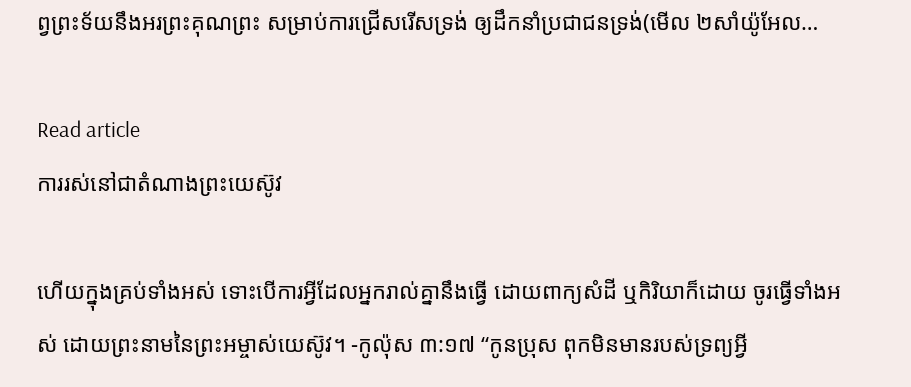ព្វព្រះទ័យនឹងអរព្រះគុណព្រះ សម្រាប់ការជ្រើសរើសទ្រង់ ឲ្យដឹកនាំប្រជាជនទ្រង់(មើល ២សាំយ៉ូអែល…

Read article
ការរស់នៅជាតំណាងព្រះយេស៊ូវ

ហើយក្នុងគ្រប់ទាំងអស់ ទោះបើការអ្វីដែលអ្នករាល់គ្នានឹងធ្វើ ដោយពាក្យសំដី ឬកិរិយាក៏ដោយ ចូរធ្វើទាំងអស់ ដោយព្រះនាមនៃព្រះអម្ចាស់យេស៊ូវ។ -កូល៉ុស ៣:១៧ “កូនប្រុស ពុកមិនមានរបស់ទ្រព្យអ្វី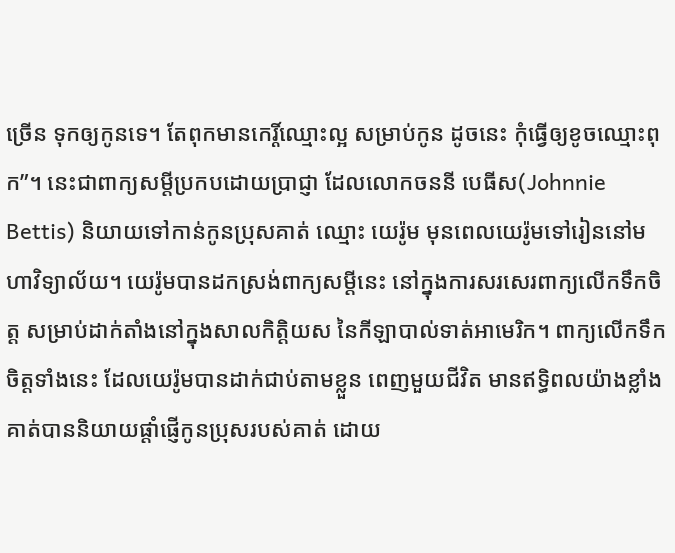ច្រើន ទុកឲ្យកូនទេ។ តែពុកមានកេរ្តិ៍ឈ្មោះល្អ សម្រាប់កូន ដូចនេះ កុំធ្វើឲ្យខូចឈ្មោះពុក”។ នេះជាពាក្យសម្តីប្រកបដោយប្រាជ្ញា ដែលលោកចននី បេធីស(Johnnie Bettis) និយាយទៅកាន់កូនប្រុសគាត់ ឈ្មោះ យេរ៉ូម មុនពេលយេរ៉ូមទៅរៀននៅមហាវិទ្យាល័យ។ យេរ៉ូមបានដកស្រង់ពាក្យសម្តីនេះ នៅក្នុងការសរសេរពាក្យលើកទឹកចិត្ត សម្រាប់ដាក់តាំងនៅក្នុងសាលកិត្តិយស នៃកីឡាបាល់ទាត់អាមេរិក។ ពាក្យលើកទឹកចិត្តទាំងនេះ ដែលយេរ៉ូមបានដាក់ជាប់តាមខ្លួន ពេញមួយជីវិត មានឥទ្ធិពលយ៉ាងខ្លាំង គាត់បាននិយាយផ្តាំផ្ញើកូនប្រុសរបស់គាត់ ដោយ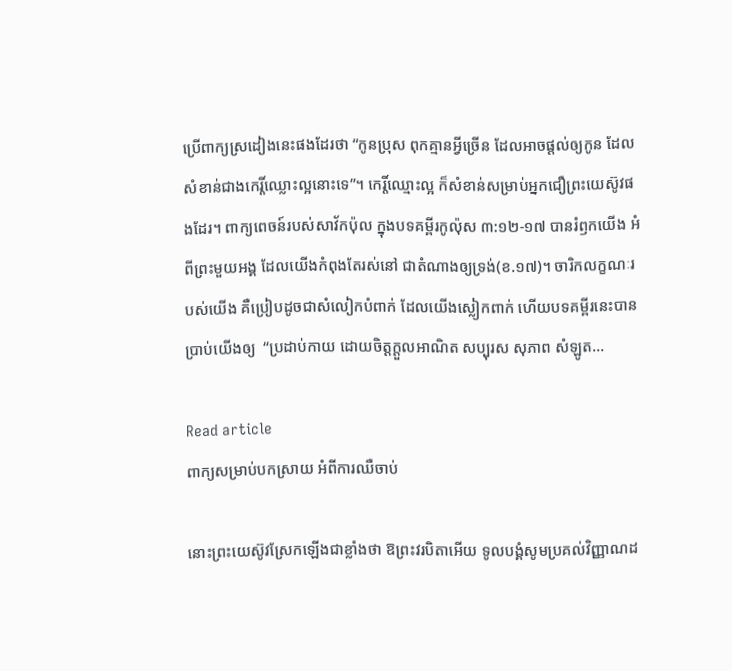ប្រើពាក្យស្រដៀងនេះផងដែរថា “កូនប្រុស ពុកគ្មានអ្វីច្រើន ដែលអាចផ្តល់ឲ្យកូន ដែលសំខាន់ជាងកេរ្តិ៍ឈ្លោះល្អនោះទេ”។ កេរ្តិ៍ឈ្មោះល្អ ក៏សំខាន់សម្រាប់អ្នកជឿព្រះយេស៊ូវផងដែរ។ ពាក្យពេចន៍របស់សាវ័កប៉ុល ក្នុងបទគម្ពីរកូល៉ុស ៣:១២-១៧ បានរំឭកយើង អំពីព្រះមួយអង្គ ដែលយើងកំពុងតែរស់នៅ ជាតំណាងឲ្យទ្រង់(ខ.១៧)។ ចារិកលក្ខណៈរបស់យើង គឺប្រៀបដូចជាសំលៀកបំពាក់ ដែលយើងស្លៀកពាក់ ហើយបទគម្ពីរនេះបានប្រាប់យើងឲ្យ  “ប្រដាប់កាយ ដោយចិត្តក្តួលអាណិត សប្បុរស សុភាព សំឡូត…

Read article
ពាក្យសម្រាប់បកស្រាយ អំពីការឈឺចាប់

នោះព្រះយេស៊ូវស្រែកឡើងជាខ្លាំងថា ឱព្រះវរបិតាអើយ ទូលបង្គំសូមប្រគល់វិញ្ញាណដ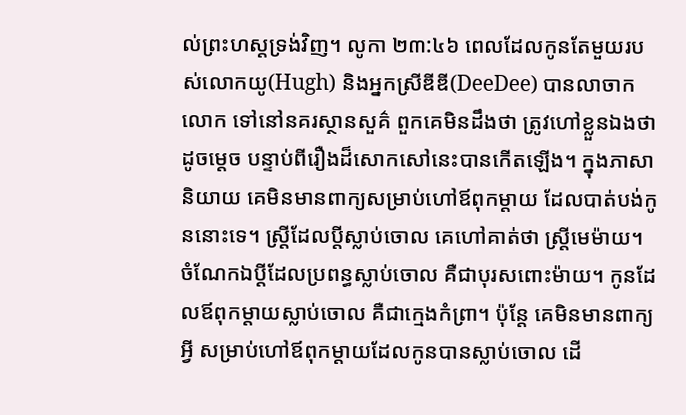ល់ព្រះហស្តទ្រង់វិញ។ លូកា ២៣:៤៦ ពេលដែលកូនតែមួយរបស់លោកយូ(Hugh) និងអ្នកស្រីឌីឌី(DeeDee) បានលាចាកលោក ទៅនៅនគរស្ថានសួគ៌ ពួកគេមិនដឹងថា ត្រូវហៅខ្លួនឯងថាដូចម្តេច បន្ទាប់ពីរឿងដ៏សោកសៅនេះបានកើតឡើង។ ក្នុងភាសានិយាយ គេមិនមានពាក្យសម្រាប់ហៅឪពុកម្តាយ ដែលបាត់បង់កូននោះទេ។ ស្រ្តីដែលប្តីស្លាប់ចោល គេហៅគាត់ថា ស្រ្តីមេម៉ាយ។ ចំណែកឯប្តីដែលប្រពន្ធស្លាប់ចោល គឺជាបុរសពោះម៉ាយ។ កូនដែលឪពុកម្តាយស្លាប់ចោល គឺជាក្មេងកំព្រា។ ប៉ុន្តែ គេមិនមានពាក្យអ្វី សម្រាប់ហៅឪពុកម្តាយដែលកូនបានស្លាប់ចោល ដើ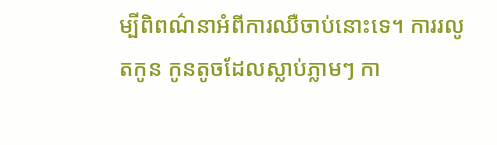ម្បីពិពណ៌នាអំពីការឈឺចាប់នោះទេ។ ការរលូតកូន កូនតូចដែលស្លាប់ភ្លាមៗ កា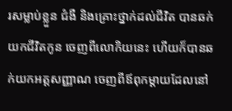រសម្លាប់ខ្លួន ជំងឺ និងគ្រោះថ្នាក់ដល់ជីវិត បានឆក់យកជីវិតកូន ចេញពីលោកិយនេះ ហើយក៏បានឆក់យកអត្តសញ្ញាណ ចេញពីឪពុកម្តាយដែលនៅ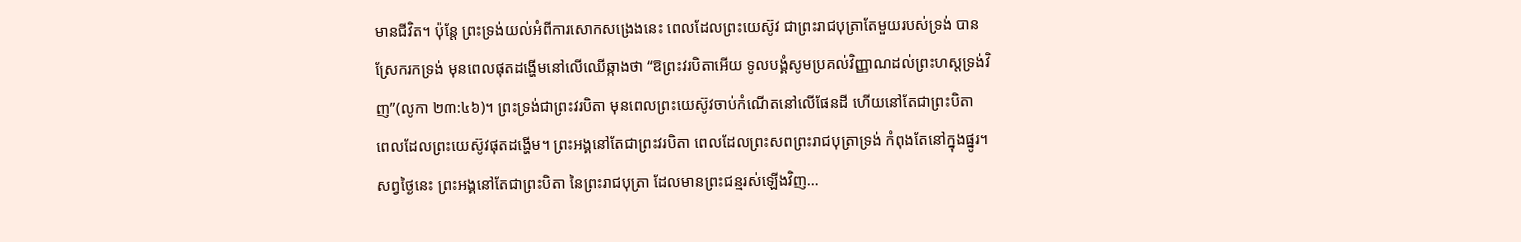មានជីវិត។ ប៉ុន្តែ ព្រះទ្រង់យល់អំពីការសោកសង្រេងនេះ ពេលដែលព្រះយេស៊ូវ ជាព្រះរាជបុត្រាតែមួយរបស់ទ្រង់ បានស្រែករកទ្រង់ មុនពេលផុតដង្ហើមនៅលើឈើឆ្កាងថា “ឱព្រះវរបិតាអើយ ទូលបង្គំសូមប្រគល់វិញ្ញាណដល់ព្រះហស្តទ្រង់វិញ”(លូកា ២៣:៤៦)។ ព្រះទ្រង់ជាព្រះវរបិតា មុនពេលព្រះយេស៊ូវចាប់កំណើតនៅលើផែនដី ហើយនៅតែជាព្រះបិតា ពេលដែលព្រះយេស៊ូវផុតដង្ហើម។ ព្រះអង្គនៅតែជាព្រះវរបិតា ពេលដែលព្រះសពព្រះរាជបុត្រាទ្រង់ កំពុងតែនៅក្នុងផ្នូរ។ សព្វថ្ងៃនេះ ព្រះអង្គនៅតែជាព្រះបិតា នៃព្រះរាជបុត្រា ដែលមានព្រះជន្មរស់ឡើងវិញ…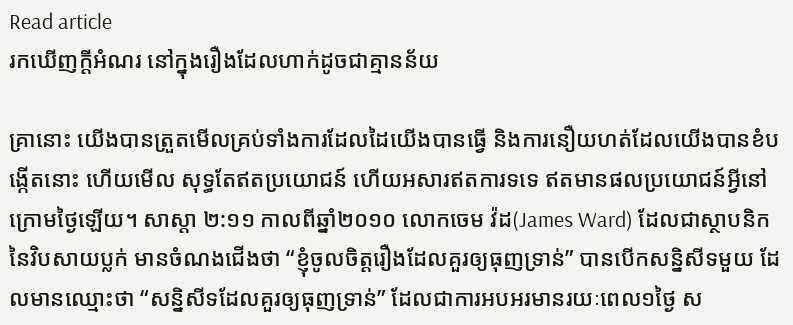Read article
រកឃើញក្តីអំណរ នៅក្នុងរឿងដែលហាក់ដូចជាគ្មានន័យ

គ្រានោះ យើងបានត្រួតមើលគ្រប់ទាំងការដែលដៃយើងបានធ្វើ និងការនឿយហត់ដែលយើងបានខំបង្កើតនោះ ហើយមើល សុទ្ធតែឥតប្រយោជន៍ ហើយអសារឥតការទទេ ឥតមានផលប្រយោជន៍អ្វីនៅក្រោមថ្ងៃឡើយ។ សាស្តា ២:១១ កាលពីឆ្នាំ២០១០ លោកចេម វ៉ដ(James Ward) ដែលជាស្ថាបនិក នៃវិបសាយប្លក់ មានចំណងជើងថា “ខ្ញុំចូលចិត្តរឿងដែលគួរឲ្យធុញទ្រាន់” បានបើកសន្និសីទមួយ ដែលមានឈ្មោះថា “សន្និសីទដែលគួរឲ្យធុញទ្រាន់” ដែលជាការអបអរមានរយៈពេល១ថ្ងៃ ស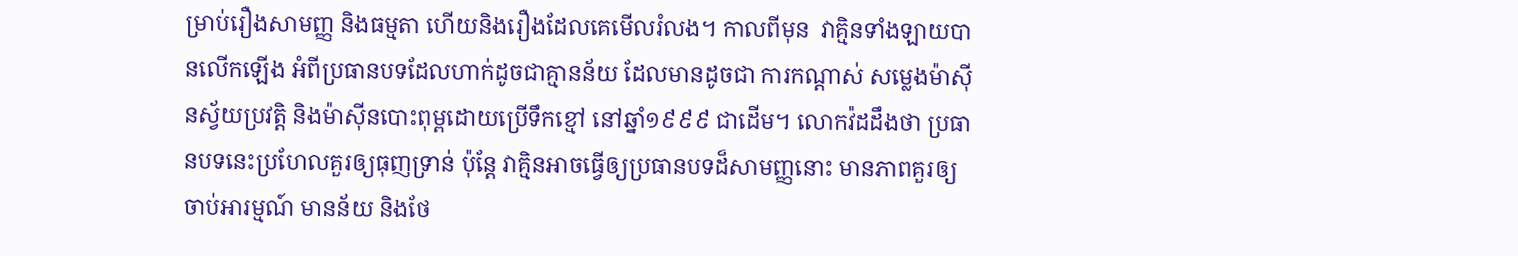ម្រាប់រឿងសាមញ្ញ និងធម្មតា ហើយនិងរឿងដែលគេមើលរំលង។ កាលពីមុន  វាគ្មិនទាំងឡាយបានលើកឡើង អំពីប្រធានបទដែលហាក់ដូចជាគ្មានន័យ ដែលមានដូចជា ការកណ្ដាស់ សម្លេងម៉ាស៊ីនស្វ័យប្រវត្តិ និងម៉ាស៊ីនបោះពុម្ពដោយប្រើទឹកខ្មៅ នៅឆ្នាំ១៩៩៩ ជាដើម។ លោកវ៉ដដឹងថា ប្រធានបទនេះប្រហែលគួរឲ្យធុញទ្រាន់ ប៉ុន្តែ វាគ្មិនអាចធ្វើឲ្យប្រធានបទដ៏សាមញ្ញនោះ មានភាពគួរឲ្យចាប់អារម្មណ៍ មានន័យ និងថែ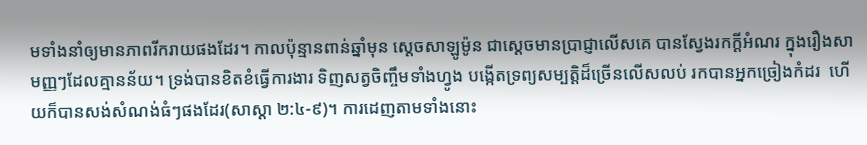មទាំងនាំឲ្យមានភាពរីករាយផងដែរ។ កាលប៉ុន្មានពាន់ឆ្នាំមុន ស្តេចសាឡូម៉ូន ជាស្តេចមានប្រាជ្ញាលើសគេ បានស្វែងរកក្តីអំណរ ក្នុងរឿងសាមញ្ញៗដែលគ្មានន័យ។ ទ្រង់បានខិតខំធ្វើការងារ ទិញសត្វចិញ្ចឹមទាំងហ្វូង បង្កើតទ្រព្យសម្បត្តិដ៏ច្រើនលើសលប់ រកបានអ្នកច្រៀងកំដរ  ហើយក៏បានសង់សំណង់ធំៗផងដែរ(សាស្តា ២:៤-៩)។ ការដេញតាមទាំងនោះ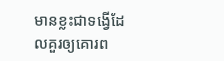មានខ្លះជាទង្វើដែលគួរឲ្យគោរព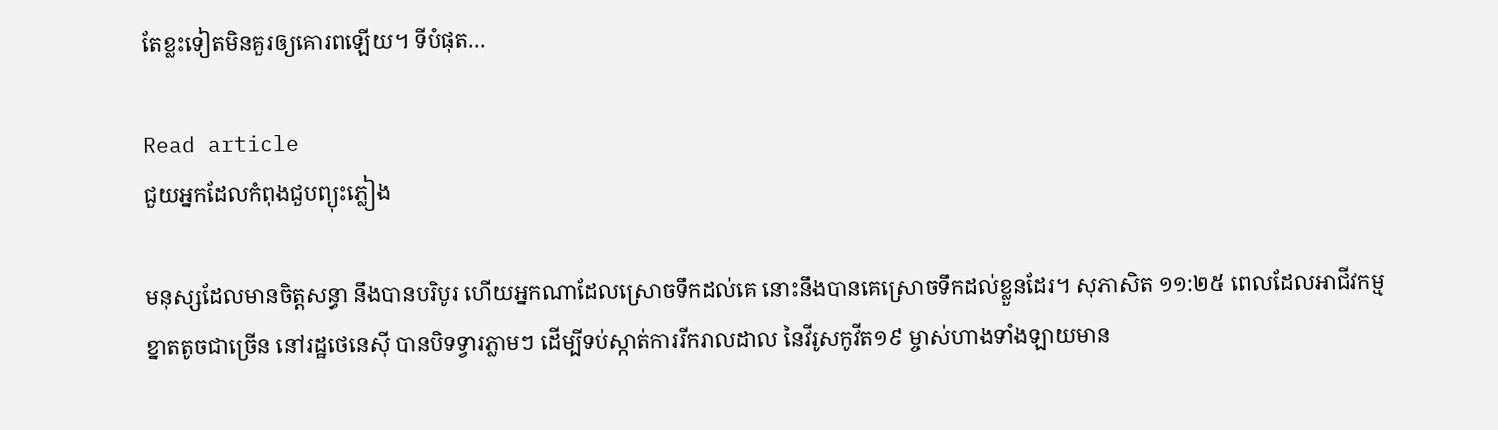តែខ្លះទៀតមិនគួរឲ្យគោរពឡើយ។ ទីបំផុត…

Read article
ជួយអ្នកដែលកំពុងជួបព្យុះភ្លៀង

មនុស្សដែលមានចិត្តសន្ធា នឹងបានបរិបូរ ហើយអ្នកណាដែលស្រោចទឹកដល់គេ នោះនឹងបានគេស្រោចទឹកដល់ខ្លួនដែរ។ សុភាសិត ១១:២៥ ពេលដែលអាជីវកម្មខ្នាតតូចជាច្រើន នៅរដ្ឋថេនេស៊ី បានបិទទ្វារភ្លាមៗ ដើម្បីទប់ស្កាត់ការរីករាលដាល នៃវីរូសកូវីត១៩ ម្ចាស់ហាងទាំងឡាយមាន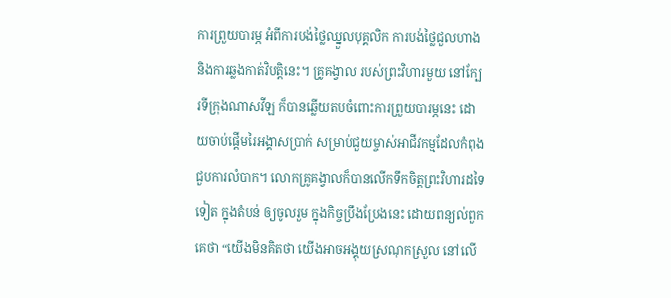ការព្រួយបារម្ភ អំពីការបង់ថ្លៃឈ្នួលបុគ្គលិក ការបង់ថ្លៃជួលហាង និងការឆ្លងកាត់វិបត្តិនេះ។ គ្រូគង្វាល របស់ព្រះវិហារមួយ នៅក្បែរទីក្រុងណាសវីឡ ក៏បានឆ្លើយតបចំពោះការព្រួយបារម្ភនេះ ដោយចាប់ផ្តើមរៃអង្គាសប្រាក់ សម្រាប់ជួយម្ចាស់អាជីវកម្មដែលកំពុងជួបការលំបាក។ លោកគ្រូគង្វាលក៏បានលើកទឹកចិត្តព្រះវិហារដទៃទៀត ក្នុងតំបន់ ឲ្យចូលរួម ក្នុងកិច្ចប្រឹងប្រែងនេះ ដោយពន្យល់ពួកគេថា “យើងមិនគិតថា យើងអាចអង្គុយស្រណុកស្រួល នៅលើ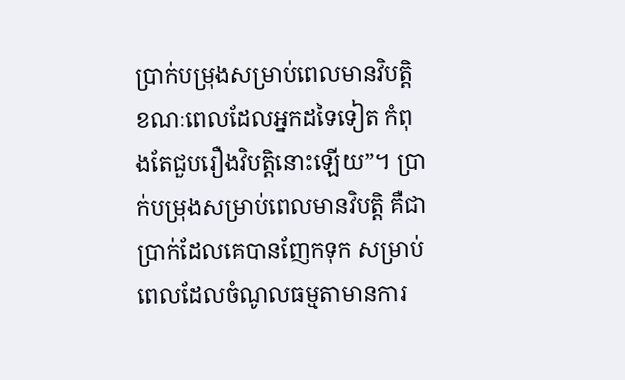ប្រាក់បម្រុងសម្រាប់ពេលមានវិបត្តិ ខណៈពេលដែលអ្នកដទៃទៀត កំពុងតែជួបរឿងវិបត្តិនោះឡើយ”។ ប្រាក់បម្រុងសម្រាប់ពេលមានវិបត្តិ គឺជាប្រាក់ដែលគេបានញែកទុក សម្រាប់ពេលដែលចំណូលធម្មតាមានការ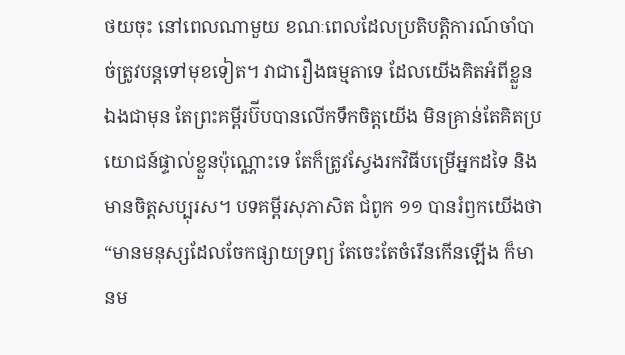ថយចុះ នៅពេលណាមួយ ខណៈពេលដែលប្រតិបត្តិការណ៍ចាំបាច់ត្រូវបន្តទៅមុខទៀត។ វាជារឿងធម្មតាទេ ដែលយើងគិតអំពីខ្លួនឯងជាមុន តែព្រះគម្ពីរប៊ីបបានលើកទឹកចិត្តយើង មិនគ្រាន់តែគិតប្រយោជន៍ផ្ទាល់ខ្លួនប៉ុណ្ណោះទេ តែក៏ត្រូវស្វែងរកវិធីបម្រើអ្នកដទៃ និងមានចិត្តសប្បុរស។ បទគម្ពីរសុភាសិត ជំពូក ១១ បានរំឭកយើងថា “មានមនុស្សដែលចែកផ្សាយទ្រព្យ តែចេះតែចំរើនកើនឡើង ក៏មានម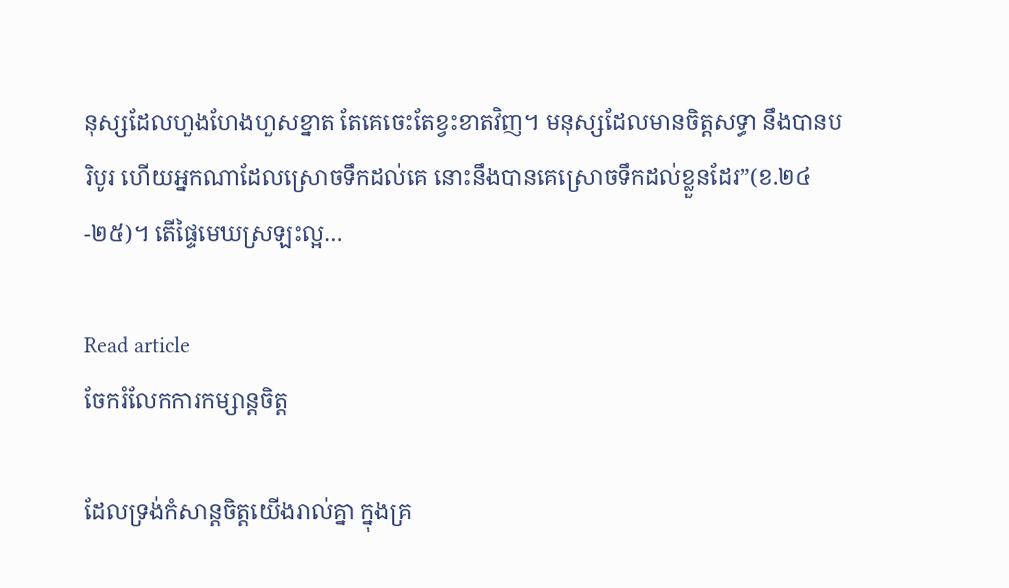នុស្សដែលហួងហែងហួសខ្នាត តែគេចេះតែខ្វះខាតវិញ។ មនុស្សដែលមានចិត្តសទ្ធា នឹងបានបរិបូរ ហើយអ្នកណាដែលស្រោចទឹកដល់គេ នោះនឹងបានគេស្រោចទឹកដល់ខ្លួនដែរ”(ខ.២៤-២៥)។ តើផ្ទៃមេឃស្រឡះល្អ…

Read article
ចែករំលែកការកម្សាន្តចិត្ត

ដែលទ្រង់កំសាន្តចិត្តយើងរាល់គ្នា ក្នុងគ្រ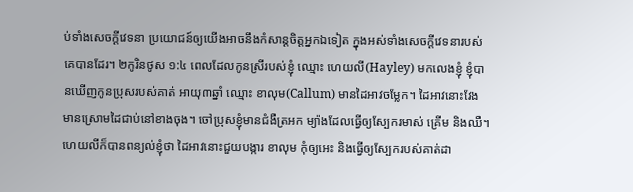ប់ទាំងសេចក្តីវេទនា ប្រយោជន៍ឲ្យយើងអាចនឹងកំសាន្តចិត្តអ្នកឯទៀត ក្នុងអស់ទាំងសេចក្តីវេទនារបស់គេបានដែរ។ ២កូរិនថូស ១:៤ ពេលដែលកូនស្រីរបស់ខ្ញុំ ឈ្មោះ ហេយលី(Hayley) មកលេងខ្ញុំ ខ្ញុំបានឃើញកូនប្រុសរបស់គាត់ អាយុ៣ឆ្នាំ ឈ្មោះ ខាលុម(Callum) មានដៃអាវចម្លែក។ ដៃអាវនោះវែង មានស្រោមដៃជាប់នៅខាងចុង។ ចៅប្រុសខ្ញុំមានជំងឺត្រអក ម្យ៉ាងដែលធ្វើឲ្យស្បែករមាស់ គ្រើម និងឈឺ។ ហេយលីក៏បានពន្យល់ខ្ញុំថា ដៃអាវនោះជួយបង្ការ ខាលុម កុំឲ្យអេះ និងធ្វើឲ្យស្បែករបស់គាត់ដា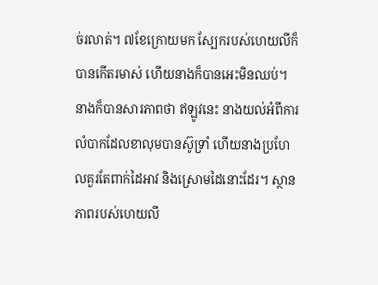ច់រលាត់។ ៧ខែក្រោយមក ស្បែករបស់ហេយលីក៏បានកើតរមាស់ ហើយនាងក៏បានអេះមិនឈប់។ នាងក៏បានសារភាពថា ឥឡូវនេះ នាងយល់អំពីការលំបាកដែលខាលុមបានស៊ូទ្រាំ ហើយនាងប្រហែលគួរតែពាក់ដៃអាវ និងស្រោមដៃនោះដែរ។ ស្ថានភាពរបស់ហេយលី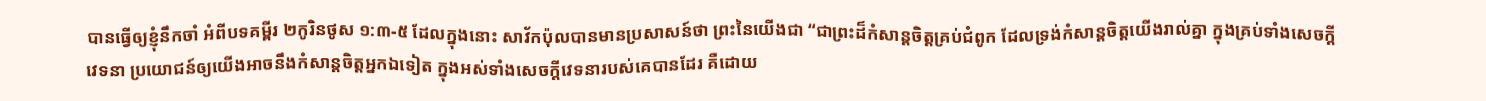បានធ្វើឲ្យខ្ញុំនឹកចាំ អំពីបទគម្ពីរ ២កូរិនថូស ១:៣-៥ ដែលក្នុងនោះ សាវ័កប៉ុលបានមានប្រសាសន៍ថា ព្រះនៃយើងជា “ជាព្រះដ៏កំសាន្តចិត្តគ្រប់ជំពូក ដែលទ្រង់កំសាន្តចិត្តយើងរាល់គ្នា ក្នុងគ្រប់ទាំងសេចក្តីវេទនា ប្រយោជន៍ឲ្យយើងអាចនឹងកំសាន្តចិត្តអ្នកឯទៀត ក្នុងអស់ទាំងសេចក្តីវេទនារបស់គេបានដែរ គឺដោយ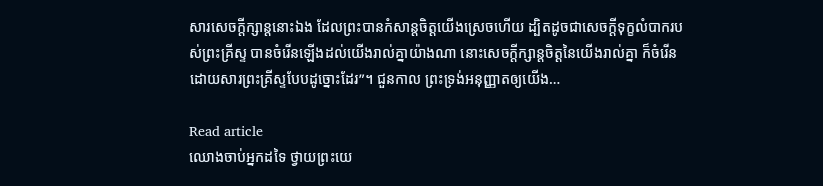សារសេចក្តីក្សាន្តនោះឯង ដែលព្រះបានកំសាន្តចិត្តយើងស្រេចហើយ ដ្បិតដូចជាសេចក្តីទុក្ខលំបាករបស់ព្រះគ្រីស្ទ បានចំរើនឡើងដល់យើងរាល់គ្នាយ៉ាងណា នោះសេចក្តីក្សាន្តចិត្តនៃយើងរាល់គ្នា ក៏ចំរើនដោយសារព្រះគ្រីស្ទបែបដូច្នោះដែរ”។ ជួនកាល ព្រះទ្រង់អនុញ្ញាតឲ្យយើង…

Read article
ឈោងចាប់អ្នកដទៃ ថ្វាយព្រះយេ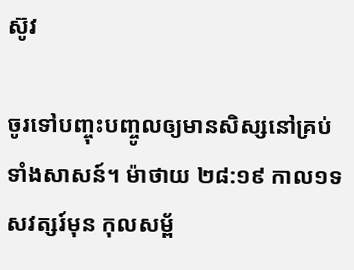ស៊ូវ

ចូរទៅបញ្ចុះបញ្ចូលឲ្យមានសិស្សនៅគ្រប់ទាំងសាសន៍។ ម៉ាថាយ ២៨:១៩ កាល១ទសវត្សរ៍មុន កុលសម្ព័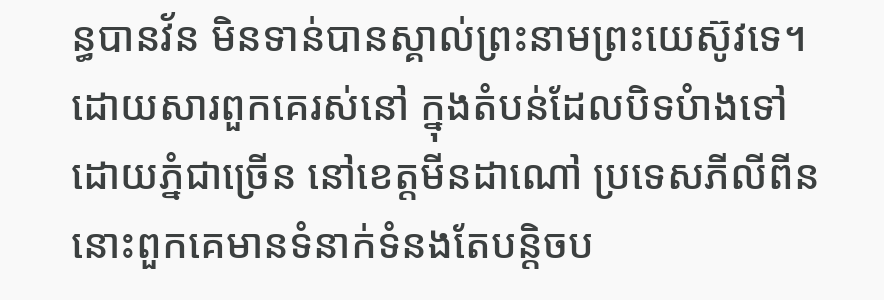ន្ធបានវ័ន មិនទាន់បានស្គាល់ព្រះនាមព្រះយេស៊ូវទេ។ ដោយសារពួកគេរស់នៅ ក្នុងតំបន់ដែលបិទបំាងទៅដោយភ្នំជាច្រើន នៅខេត្តមីនដាណៅ ប្រទេសភីលីពីន នោះពួកគេមានទំនាក់ទំនងតែបន្តិចប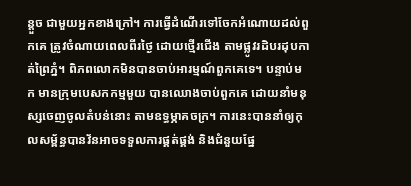ន្តួច ជាមួយអ្នកខាងក្រៅ។ ការធ្វើដំណើរទៅចែកអំណោយដល់ពួកគេ ត្រូវចំណាយពេលពីរថ្ងៃ ដោយថ្មើរជើង តាមផ្លូវរដិបរដុបកាត់ព្រៃភ្នំ។ ពិភពលោកមិនបានចាប់អារម្មណ៍ពួកគេទេ។ បន្ទាប់មក មានក្រុមបេសកកម្មមួយ បានឈោងចាប់ពួកគេ ដោយនាំមនុស្សចេញចូលតំបន់នោះ តាមឧទ្ធម្ភាគចក្រ។ ការនេះបាននាំឲ្យកុលសម្ព័ន្ធបានវ័នអាចទទួលការផ្គត់ផ្គង់ និងជំនួយផ្នែ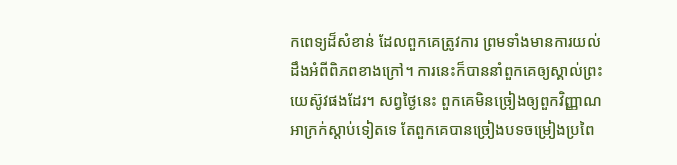កពេទ្យដ៏សំខាន់ ដែលពួកគេត្រូវការ ព្រមទាំងមានការយល់ដឹងអំពីពិភពខាងក្រៅ។ ការនេះក៏បាននាំពួកគេឲ្យស្គាល់ព្រះយេស៊ូវផងដែរ។ សព្វថ្ងៃនេះ ពួកគេមិនច្រៀងឲ្យពួកវិញ្ញាណអាក្រក់ស្តាប់ទៀតទេ តែពួកគេបានច្រៀងបទចម្រៀងប្រពៃ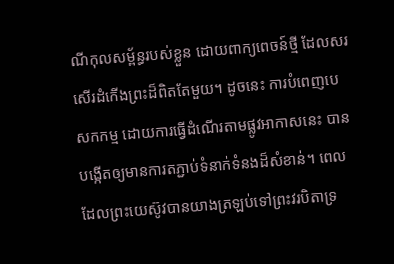ណីកុលសម្ព័ន្ធរបស់ខ្លួន ដោយពាក្យពេចន៍ថ្មី ដែលសរសើរដំកើងព្រះដ៏ពិតតែមួយ។ ដូចនេះ ការបំពេញបេសកកម្ម ដោយការធ្វើដំណើរតាមផ្លូវអាកាសនេះ បានបង្កើតឲ្យមានការតភ្ជាប់ទំនាក់ទំនងដ៏សំខាន់។ ពេលដែលព្រះយេស៊ូវបានយាងត្រឡប់ទៅព្រះវរបិតាទ្រ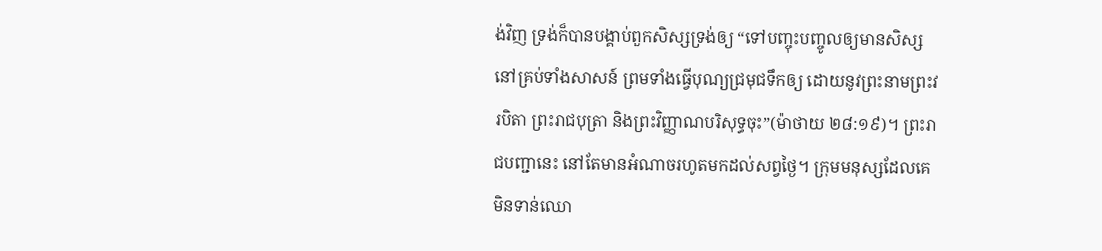ង់វិញ ទ្រង់ក៏បានបង្គាប់ពួកសិស្សទ្រង់ឲ្យ “ទៅបញ្ចុះបញ្ចូលឲ្យមានសិស្សនៅគ្រប់ទាំងសាសន៍ ព្រមទាំងធ្វើបុណ្យជ្រមុជទឹកឲ្យ ដោយនូវព្រះនាមព្រះវរបិតា ព្រះរាជបុត្រា និងព្រះវិញ្ញាណបរិសុទ្ធចុះ”(ម៉ាថាយ ២៨:១៩)។ ព្រះរាជបញ្ជានេះ នៅតែមានអំណាចរហូតមកដល់សព្វថ្ងៃ។ ក្រុមមនុស្សដែលគេមិនទាន់ឈោ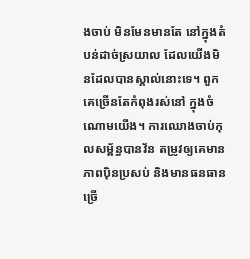ងចាប់ មិនមែនមានតែ នៅក្នុងតំបន់ដាច់ស្រយាល ដែលយើងមិនដែលបានស្គាល់នោះទេ។ ពួកគេច្រើនតែកំពុងរស់នៅ ក្នុងចំណោមយើង។ ការឈោងចាប់កុលសម្ព័ន្ធបានវ័ន តម្រូវឲ្យគេមានភាពប៉ិនប្រសប់ និងមានធនធានច្រើ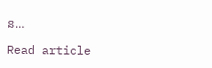ន…

Read article